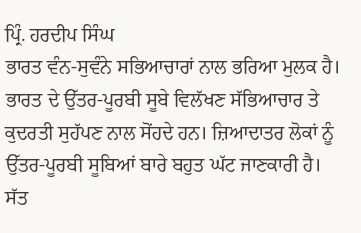ਪ੍ਰਿੰ. ਹਰਦੀਪ ਸਿੰਘ
ਭਾਰਤ ਵੰਨ-ਸੁਵੰਨੇ ਸਭਿਆਚਾਰਾਂ ਨਾਲ ਭਰਿਆ ਮੁਲਕ ਹੈ। ਭਾਰਤ ਦੇ ਉੱਤਰ-ਪੂਰਬੀ ਸੂਬੇ ਵਿਲੱਖਣ ਸੱਭਿਆਚਾਰ ਤੇ ਕੁਦਰਤੀ ਸੁਹੱਪਣ ਨਾਲ ਸੋਂਹਦੇ ਹਨ। ਜ਼ਿਆਦਾਤਰ ਲੋਕਾਂ ਨੂੰ ਉੱਤਰ-ਪੂਰਬੀ ਸੂਬਿਆਂ ਬਾਰੇ ਬਹੁਤ ਘੱਟ ਜਾਣਕਾਰੀ ਹੈ। ਸੱਤ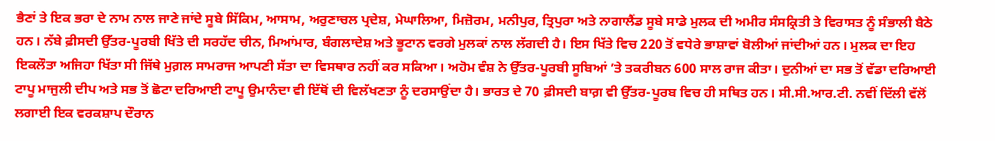ਭੈਣਾਂ ਤੇ ਇਕ ਭਰਾ ਦੇ ਨਾਮ ਨਾਲ ਜਾਣੇ ਜਾਂਦੇ ਸੂਬੇ ਸਿੱਕਿਮ, ਆਸਾਮ, ਅਰੁਣਾਚਲ ਪ੍ਰਦੇਸ਼, ਮੇਘਾਲਿਆ, ਮਿਜ਼ੋਰਮ, ਮਨੀਪੁਰ, ਤ੍ਰਿਪੁਰਾ ਅਤੇ ਨਾਗਾਲੈਂਡ ਸੂਬੇ ਸਾਡੇ ਮੁਲਕ ਦੀ ਅਮੀਰ ਸੰਸਕ੍ਰਿਤੀ ਤੇ ਵਿਰਾਸਤ ਨੂੰ ਸੰਭਾਲੀ ਬੈਠੇ ਹਨ। ਨੱਬੇ ਫ਼ੀਸਦੀ ਉੱਤਰ-ਪੂਰਬੀ ਖਿੱਤੇ ਦੀ ਸਰਹੱਦ ਚੀਨ, ਮਿਆਂਮਾਰ, ਬੰਗਲਾਦੇਸ਼ ਅਤੇ ਭੂਟਾਨ ਵਰਗੇ ਮੁਲਕਾਂ ਨਾਲ ਲੱਗਦੀ ਹੈ। ਇਸ ਖਿੱਤੇ ਵਿਚ 220 ਤੋਂ ਵਧੇਰੇ ਭਾਸ਼ਾਵਾਂ ਬੋਲੀਆਂ ਜਾਂਦੀਆਂ ਹਨ। ਮੁਲਕ ਦਾ ਇਹ ਇਕਲੌਤਾ ਅਜਿਹਾ ਖਿੱਤਾ ਸੀ ਜਿੱਥੇ ਮੁਗ਼ਲ ਸਾਮਰਾਜ ਆਪਣੀ ਸੱਤਾ ਦਾ ਵਿਸਥਾਰ ਨਹੀਂ ਕਰ ਸਕਿਆ। ਅਹੋਮ ਵੰਸ਼ ਨੇ ਉੱਤਰ-ਪੂਰਬੀ ਸੂਬਿਆਂ ’ਤੇ ਤਕਰੀਬਨ 600 ਸਾਲ ਰਾਜ ਕੀਤਾ। ਦੁਨੀਆਂ ਦਾ ਸਭ ਤੋਂ ਵੱਡਾ ਦਰਿਆਈ ਟਾਪੂ ਮਾਜੁਲੀ ਦੀਪ ਅਤੇ ਸਭ ਤੋਂ ਛੋਟਾ ਦਰਿਆਈ ਟਾਪੂ ਉਮਾਨੰਦਾ ਵੀ ਇੱਥੋਂ ਦੀ ਵਿਲੱਖਣਤਾ ਨੂੰ ਦਰਸਾਉਂਦਾ ਹੈ। ਭਾਰਤ ਦੇ 70 ਫ਼ੀਸਦੀ ਬਾਗ਼ ਵੀ ਉੱਤਰ-ਪੂਰਬ ਵਿਚ ਹੀ ਸਥਿਤ ਹਨ। ਸੀ.ਸੀ.ਆਰ.ਟੀ. ਨਵੀਂ ਦਿੱਲੀ ਵੱਲੋਂ ਲਗਾਈ ਇਕ ਵਰਕਸ਼ਾਪ ਦੌਰਾਨ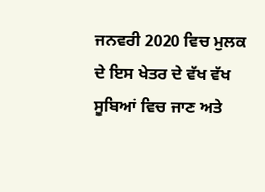ਜਨਵਰੀ 2020 ਵਿਚ ਮੁਲਕ ਦੇ ਇਸ ਖੇਤਰ ਦੇ ਵੱਖ ਵੱਖ ਸੂਬਿਆਂ ਵਿਚ ਜਾਣ ਅਤੇ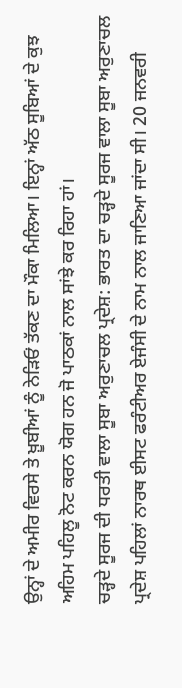ਉਨ੍ਹਾਂ ਦੇ ਅਮੀਰ ਵਿਰਸੇ ਤੇ ਖ਼ੂਬੀਆਂ ਨੂੰ ਨੇੜਿਓਂ ਤੱਕਣ ਦਾ ਮੌਕਾ ਮਿਲਿਆ। ਇਨ੍ਹਾਂ ਅੱਠ ਸੂਬਿਆਂ ਦੇ ਕੁਝ ਅਹਿਮ ਪਹਿਲੂ ਨੋਟ ਕਰਨ ਯੋਗ ਹਨ ਜੋ ਪਾਠਕਾਂ ਨਾਲ ਸਾਂਝੇ ਕਰ ਰਿਹਾ ਹਾਂ।
ਚੜ੍ਹਦੇ ਸੂਰਜ ਦੀ ਧਰਤੀ ਵਾਲਾ ਸੂਬਾ ਅਰੁਣਾਚਲ ਪ੍ਰਦੇਸ਼: ਭਾਰਤ ਦਾ ਚੜ੍ਹਦੇ ਸੂਰਜ ਵਾਲਾ ਸੂਬਾ ਅਰੁਣਾਚਲ ਪ੍ਰਦੇਸ਼ ਪਹਿਲਾਂ ਨਾਰਥ ਈਸਟ ਫਰੰਟੀਅਰ ਏਜੰਸੀ ਦੇ ਨਾਮ ਨਾਲ ਜਾਣਿਆ ਜਾਂਦਾ ਸੀ। 20 ਜਨਵਰੀ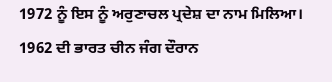1972 ਨੂੰ ਇਸ ਨੂੰ ਅਰੁਣਾਚਲ ਪ੍ਰਦੇਸ਼ ਦਾ ਨਾਮ ਮਿਲਿਆ। 1962 ਦੀ ਭਾਰਤ ਚੀਨ ਜੰਗ ਦੌਰਾਨ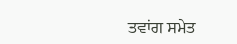ਤਵਾਂਗ ਸਮੇਤ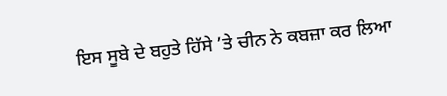ਇਸ ਸੂਬੇ ਦੇ ਬਹੁਤੇ ਹਿੱਸੇ ’ਤੇ ਚੀਨ ਨੇ ਕਬਜ਼ਾ ਕਰ ਲਿਆ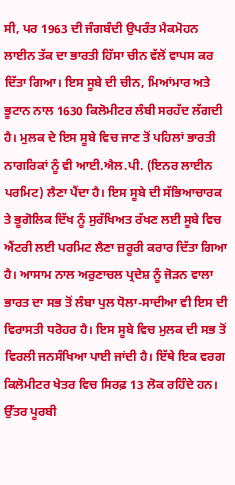ਸੀ, ਪਰ 1963 ਦੀ ਜੰਗਬੰਦੀ ਉਪਰੰਤ ਮੈਕਮੋਹਨ ਲਾਈਨ ਤੱਕ ਦਾ ਭਾਰਤੀ ਹਿੱਸਾ ਚੀਨ ਵੱਲੋਂ ਵਾਪਸ ਕਰ ਦਿੱਤਾ ਗਿਆ। ਇਸ ਸੂਬੇ ਦੀ ਚੀਨ, ਮਿਆਂਮਾਰ ਅਤੇ ਭੂਟਾਨ ਨਾਲ 1630 ਕਿਲੋਮੀਟਰ ਲੰਬੀ ਸਰਹੱਦ ਲੱਗਦੀ ਹੈ। ਮੁਲਕ ਦੇ ਇਸ ਸੂਬੇ ਵਿਚ ਜਾਣ ਤੋਂ ਪਹਿਲਾਂ ਭਾਰਤੀ ਨਾਗਰਿਕਾਂ ਨੂੰ ਵੀ ਆਈ.ਐਲ.ਪੀ. (ਇਨਰ ਲਾਈਨ ਪਰਮਿਟ) ਲੈਣਾ ਪੈਂਦਾ ਹੈ। ਇਸ ਸੂਬੇ ਦੀ ਸੱਭਿਆਚਾਰਕ ਤੇ ਭੂਗੋਲਿਕ ਦਿੱਖ ਨੂੰ ਸੁਰੱਖਿਅਤ ਰੱਖਣ ਲਈ ਸੂਬੇ ਵਿਚ ਐਂਟਰੀ ਲਈ ਪਰਮਿਟ ਲੈਣਾ ਜ਼ਰੂਰੀ ਕਰਾਰ ਦਿੱਤਾ ਗਿਆ ਹੈ। ਆਸਾਮ ਨਾਲ ਅਰੁਣਾਚਲ ਪ੍ਰਦੇਸ਼ ਨੂੰ ਜੋੜਨ ਵਾਲਾ ਭਾਰਤ ਦਾ ਸਭ ਤੋਂ ਲੰਬਾ ਪੁਲ ਧੋਲਾ-ਸਾਦੀਆ ਵੀ ਇਸ ਦੀ ਵਿਰਾਸਤੀ ਧਰੋਹਰ ਹੈ। ਇਸ ਸੂਬੇ ਵਿਚ ਮੁਲਕ ਦੀ ਸਭ ਤੋਂ ਵਿਰਲੀ ਜਨਸੰਖਿਆ ਪਾਈ ਜਾਂਦੀ ਹੈ। ਇੱਥੇ ਇਕ ਵਰਗ ਕਿਲੋਮੀਟਰ ਖੇਤਰ ਵਿਚ ਸਿਰਫ਼ 13 ਲੋਕ ਰਹਿੰਦੇ ਹਨ। ਉੱਤਰ ਪੂਰਬੀ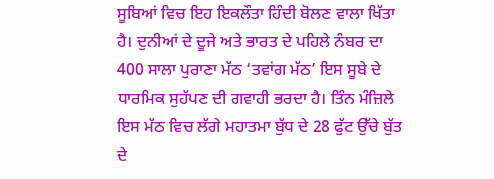ਸੂਬਿਆਂ ਵਿਚ ਇਹ ਇਕਲੌਤਾ ਹਿੰਦੀ ਬੋਲਣ ਵਾਲਾ ਖਿੱਤਾ ਹੈ। ਦੁਨੀਆਂ ਦੇ ਦੂਜੇ ਅਤੇ ਭਾਰਤ ਦੇ ਪਹਿਲੇ ਨੰਬਰ ਦਾ 400 ਸਾਲਾ ਪੁਰਾਣਾ ਮੱਠ ‘ਤਵਾਂਗ ਮੱਠ’ ਇਸ ਸੂਬੇ ਦੇ ਧਾਰਮਿਕ ਸੁਹੱਪਣ ਦੀ ਗਵਾਹੀ ਭਰਦਾ ਹੈ। ਤਿੰਨ ਮੰਜ਼ਿਲੇ ਇਸ ਮੱਠ ਵਿਚ ਲੱਗੇ ਮਹਾਤਮਾ ਬੁੱਧ ਦੇ 28 ਫੁੱਟ ਉੱਚੇ ਬੁੱਤ ਦੇ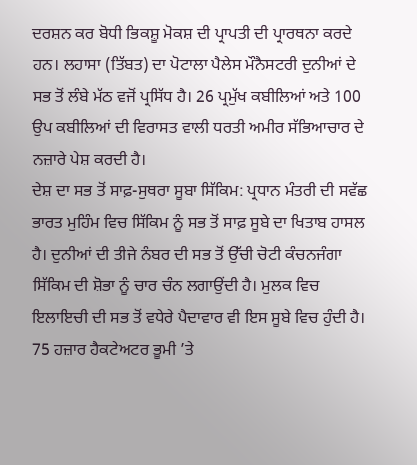ਦਰਸ਼ਨ ਕਰ ਬੋਧੀ ਭਿਕਸ਼ੂ ਮੋਕਸ਼ ਦੀ ਪ੍ਰਾਪਤੀ ਦੀ ਪ੍ਰਾਰਥਨਾ ਕਰਦੇ ਹਨ। ਲਹਾਸਾ (ਤਿੱਬਤ) ਦਾ ਪੋਟਾਲਾ ਪੈਲੇਸ ਮੌਨੈਸਟਰੀ ਦੁਨੀਆਂ ਦੇ ਸਭ ਤੋਂ ਲੰਬੇ ਮੱਠ ਵਜੋਂ ਪ੍ਰਸਿੱਧ ਹੈ। 26 ਪ੍ਰਮੁੱਖ ਕਬੀਲਿਆਂ ਅਤੇ 100 ਉਪ ਕਬੀਲਿਆਂ ਦੀ ਵਿਰਾਸਤ ਵਾਲੀ ਧਰਤੀ ਅਮੀਰ ਸੱਭਿਆਚਾਰ ਦੇ ਨਜ਼ਾਰੇ ਪੇਸ਼ ਕਰਦੀ ਹੈ।
ਦੇਸ਼ ਦਾ ਸਭ ਤੋਂ ਸਾਫ਼-ਸੁਥਰਾ ਸੂਬਾ ਸਿੱਕਿਮ: ਪ੍ਰਧਾਨ ਮੰਤਰੀ ਦੀ ਸਵੱਛ ਭਾਰਤ ਮੁਹਿੰਮ ਵਿਚ ਸਿੱਕਿਮ ਨੂੰ ਸਭ ਤੋਂ ਸਾਫ਼ ਸੂਬੇ ਦਾ ਖਿਤਾਬ ਹਾਸਲ ਹੈ। ਦੁਨੀਆਂ ਦੀ ਤੀਜੇ ਨੰਬਰ ਦੀ ਸਭ ਤੋਂ ਉੱਚੀ ਚੋਟੀ ਕੰਚਨਜੰਗਾ ਸਿੱਕਿਮ ਦੀ ਸ਼ੋਭਾ ਨੂੰ ਚਾਰ ਚੰਨ ਲਗਾਉਂਦੀ ਹੈ। ਮੁਲਕ ਵਿਚ ਇਲਾਇਚੀ ਦੀ ਸਭ ਤੋਂ ਵਧੇਰੇ ਪੈਦਾਵਾਰ ਵੀ ਇਸ ਸੂਬੇ ਵਿਚ ਹੁੰਦੀ ਹੈ। 75 ਹਜ਼ਾਰ ਹੈਕਟੇਅਟਰ ਭੂਮੀ ’ਤੇ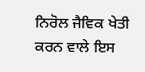ਨਿਰੋਲ ਜੈਵਿਕ ਖੇਤੀ ਕਰਨ ਵਾਲੇ ਇਸ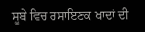ਸੂਬੇ ਵਿਚ ਰਸਾਇਣਕ ਖਾਦਾਂ ਦੀ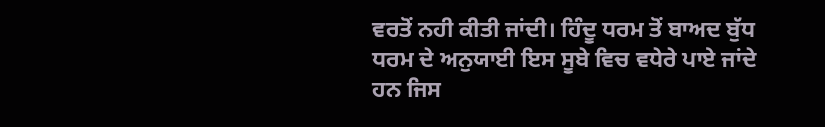ਵਰਤੋਂ ਨਹੀ ਕੀਤੀ ਜਾਂਦੀ। ਹਿੰਦੂ ਧਰਮ ਤੋਂ ਬਾਅਦ ਬੁੱਧ ਧਰਮ ਦੇ ਅਨੁਯਾਈ ਇਸ ਸੂਬੇ ਵਿਚ ਵਧੇਰੇ ਪਾਏ ਜਾਂਦੇ ਹਨ ਜਿਸ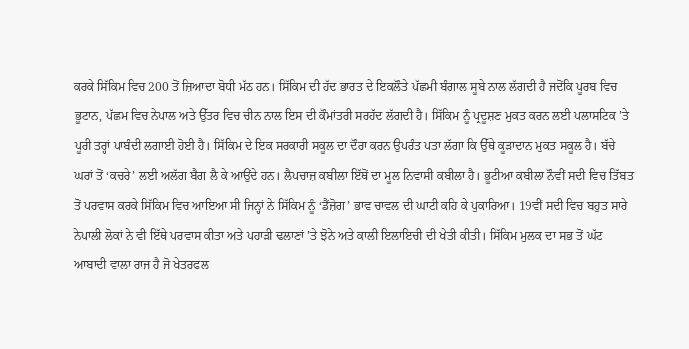ਕਰਕੇ ਸਿੱਕਿਮ ਵਿਚ 200 ਤੋਂ ਜ਼ਿਆਦਾ ਬੋਧੀ ਮੱਠ ਹਨ। ਸਿੱਕਿਮ ਦੀ ਹੱਦ ਭਾਰਤ ਦੇ ਇਕਲੌਤੇ ਪੱਛਮੀ ਬੰਗਾਲ ਸੂਬੇ ਨਾਲ ਲੱਗਦੀ ਹੈ ਜਦੋਂਕਿ ਪੂਰਬ ਵਿਚ ਭੂਟਾਨ, ਪੱਛਮ ਵਿਚ ਨੇਪਾਲ ਅਤੇ ਉੱਤਰ ਵਿਚ ਚੀਨ ਨਾਲ ਇਸ ਦੀ ਕੌਮਾਂਤਰੀ ਸਰਹੱਦ ਲੱਗਦੀ ਹੈ। ਸਿੱਕਿਮ ਨੂੰ ਪ੍ਰਦੂਸ਼ਣ ਮੁਕਤ ਕਰਨ ਲਈ ਪਲਾਸਟਿਕ ’ਤੇ ਪੂਰੀ ਤਰ੍ਹਾਂ ਪਾਬੰਦੀ ਲਗਾਈ ਹੋਈ ਹੈ। ਸਿੱਕਿਮ ਦੇ ਇਕ ਸਰਕਾਰੀ ਸਕੂਲ ਦਾ ਦੌਰਾ ਕਰਨ ਉਪਰੰਤ ਪਤਾ ਲੱਗਾ ਕਿ ਉੱਥੇ ਕੂੜਾਦਾਨ ਮੁਕਤ ਸਕੂਲ ਹੈ। ਬੱਚੇ ਘਰਾਂ ਤੋਂ ‘ਕਚਰੇ’ ਲਈ ਅਲੱਗ ਬੈਗ ਲੈ ਕੇ ਆਉਂਦੇ ਹਨ। ਲੈਪਚਾਜ਼ ਕਬੀਲਾ ਇੱਥੋਂ ਦਾ ਮੂਲ ਨਿਵਾਸੀ ਕਬੀਲਾ ਹੈ। ਭੂਟੀਆ ਕਬੀਲਾ ਨੌਵੀਂ ਸਦੀ ਵਿਚ ਤਿੱਬਤ ਤੋਂ ਪਰਵਾਸ ਕਰਕੇ ਸਿੱਕਿਮ ਵਿਚ ਆਇਆ ਸੀ ਜਿਨ੍ਹਾਂ ਨੇ ਸਿੱਕਿਮ ਨੂੰ ‘ਡੈਂਜ਼ੋਗ’ ਭਾਵ ਚਾਵਲ ਦੀ ਘਾਟੀ ਕਹਿ ਕੇ ਪੁਕਾਰਿਆ। 19ਵੀਂ ਸਦੀ ਵਿਚ ਬਹੁਤ ਸਾਰੇ ਨੇਪਾਲੀ ਲੋਕਾਂ ਨੇ ਵੀ ਇੱਥੇ ਪਰਵਾਸ ਕੀਤਾ ਅਤੇ ਪਹਾੜੀ ਢਲਾਣਾਂ ’ਤੇ ਝੋਨੇ ਅਤੇ ਕਾਲੀ ਇਲਾਇਚੀ ਦੀ ਖੇਤੀ ਕੀਤੀ। ਸਿੱਕਿਮ ਮੁਲਕ ਦਾ ਸਭ ਤੋਂ ਘੱਟ ਆਬਾਦੀ ਵਾਲਾ ਰਾਜ ਹੈ ਜੋ ਖੇਤਰਫਲ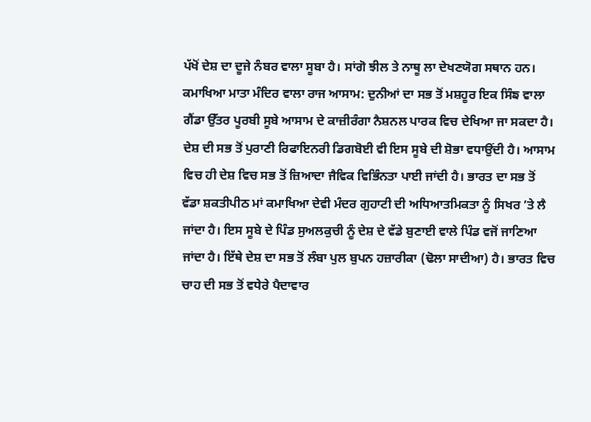ਪੱਖੋਂ ਦੇਸ਼ ਦਾ ਦੂਜੇ ਨੰਬਰ ਵਾਲਾ ਸੂਬਾ ਹੈ। ਸਾਂਗੋ ਝੀਲ ਤੇ ਨਾਥੂ ਲਾ ਦੇਖਣਯੋਗ ਸਥਾਨ ਹਨ।
ਕਮਾਖਿਆ ਮਾਤਾ ਮੰਦਿਰ ਵਾਲਾ ਰਾਜ ਆਸਾਮ: ਦੁਨੀਆਂ ਦਾ ਸਭ ਤੋਂ ਮਸ਼ਹੂਰ ਇਕ ਸਿੰਙ ਵਾਲਾ ਗੈਂਡਾ ਉੱਤਰ ਪੂਰਬੀ ਸੂਬੇ ਆਸਾਮ ਦੇ ਕਾਜ਼ੀਰੰਗਾ ਨੈਸ਼ਨਲ ਪਾਰਕ ਵਿਚ ਦੇਖਿਆ ਜਾ ਸਕਦਾ ਹੈ। ਦੇਸ਼ ਦੀ ਸਭ ਤੋਂ ਪੁਰਾਣੀ ਰਿਫਾਇਨਰੀ ਡਿਗਬੋਈ ਵੀ ਇਸ ਸੂਬੇ ਦੀ ਸ਼ੋਭਾ ਵਧਾਉਂਦੀ ਹੈ। ਆਸਾਮ ਵਿਚ ਹੀ ਦੇਸ਼ ਵਿਚ ਸਭ ਤੋਂ ਜ਼ਿਆਦਾ ਜੈਵਿਕ ਵਿਭਿੰਨਤਾ ਪਾਈ ਜਾਂਦੀ ਹੈ। ਭਾਰਤ ਦਾ ਸਭ ਤੋਂ ਵੱਡਾ ਸ਼ਕਤੀਪੀਠ ਮਾਂ ਕਮਾਖਿਆ ਦੇਵੀ ਮੰਦਰ ਗੁਹਾਟੀ ਦੀ ਅਧਿਆਤਮਿਕਤਾ ਨੂੰ ਸਿਖਰ ’ਤੇ ਲੈ ਜਾਂਦਾ ਹੈ। ਇਸ ਸੂਬੇ ਦੇ ਪਿੰਡ ਸੁਅਲਕੁਚੀ ਨੂੰ ਦੇਸ਼ ਦੇ ਵੱਡੇ ਬੁਣਾਈ ਵਾਲੇ ਪਿੰਡ ਵਜੋਂ ਜਾਣਿਆ ਜਾਂਦਾ ਹੈ। ਇੱਥੇ ਦੇਸ਼ ਦਾ ਸਭ ਤੋਂ ਲੰਬਾ ਪੁਲ ਬੁਪਨ ਹਜ਼ਾਰੀਕਾ (ਢੋਲਾ ਸਾਦੀਆ) ਹੈ। ਭਾਰਤ ਵਿਚ ਚਾਹ ਦੀ ਸਭ ਤੋਂ ਵਧੇਰੇ ਪੈਦਾਵਾਰ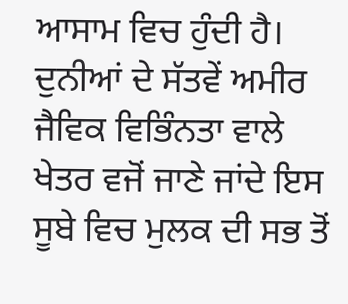ਆਸਾਮ ਵਿਚ ਹੁੰਦੀ ਹੈ। ਦੁਨੀਆਂ ਦੇ ਸੱਤਵੇਂ ਅਮੀਰ ਜੈਵਿਕ ਵਿਭਿੰਨਤਾ ਵਾਲੇ ਖੇਤਰ ਵਜੋਂ ਜਾਣੇ ਜਾਂਦੇ ਇਸ ਸੂਬੇ ਵਿਚ ਮੁਲਕ ਦੀ ਸਭ ਤੋਂ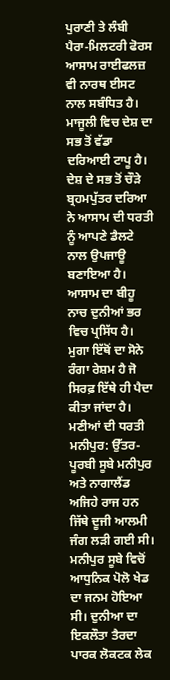ਪੁਰਾਣੀ ਤੇ ਲੰਬੀ ਪੈਰਾ-ਮਿਲਟਰੀ ਫੋਰਸ ਆਸਾਮ ਰਾਈਫਲਜ਼ ਵੀ ਨਾਰਥ ਈਸਟ ਨਾਲ ਸਬੰਧਿਤ ਹੈ। ਮਾਜੂਲੀ ਵਿਚ ਦੇਸ਼ ਦਾ ਸਭ ਤੋਂ ਵੱਡਾ ਦਰਿਆਈ ਟਾਪੂ ਹੈ। ਦੇਸ਼ ਦੇ ਸਭ ਤੋਂ ਚੌੜੇ ਬ੍ਰਹਮਪੁੱਤਰ ਦਰਿਆ ਨੇ ਆਸਾਮ ਦੀ ਧਰਤੀ ਨੂੰ ਆਪਣੇ ਡੈਲਟੇ ਨਾਲ ਉਪਜਾਊ ਬਣਾਇਆ ਹੈ। ਆਸਾਮ ਦਾ ਬੀਹੂ ਨਾਚ ਦੁਨੀਆਂ ਭਰ ਵਿਚ ਪ੍ਰਸਿੱਧ ਹੈ। ਮੁਗਾ ਇੱਥੋਂ ਦਾ ਸੋਨੇ ਰੰਗਾ ਰੇਸ਼ਮ ਹੈ ਜੋ ਸਿਰਫ਼ ਇੱਥੇ ਹੀ ਪੈਦਾ ਕੀਤਾ ਜਾਂਦਾ ਹੈ।
ਮਣੀਆਂ ਦੀ ਧਰਤੀ ਮਨੀਪੁਰ: ਉੱਤਰ-ਪੂਰਬੀ ਸੂਬੇ ਮਨੀਪੁਰ ਅਤੇ ਨਾਗਾਲੈਂਡ ਅਜਿਹੇ ਰਾਜ ਹਨ ਜਿੱਥੇ ਦੂਜੀ ਆਲਮੀ ਜੰਗ ਲੜੀ ਗਈ ਸੀ। ਮਨੀਪੁਰ ਸੂਬੇ ਵਿਚੋਂ ਆਧੁਨਿਕ ਪੋਲੋ ਖੇਡ ਦਾ ਜਨਮ ਹੋਇਆ ਸੀ। ਦੁਨੀਆ ਦਾ ਇਕਲੌਤਾ ਤੈਰਦਾ ਪਾਰਕ ਲੋਕਟਕ ਲੇਕ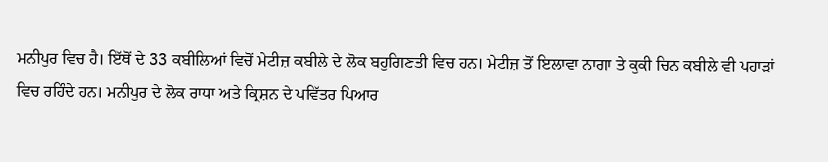ਮਨੀਪੁਰ ਵਿਚ ਹੈ। ਇੱਥੋਂ ਦੇ 33 ਕਬੀਲਿਆਂ ਵਿਚੋਂ ਮੇਟੀਜ਼ ਕਬੀਲੇ ਦੇ ਲੋਕ ਬਹੁਗਿਣਤੀ ਵਿਚ ਹਨ। ਮੇਟੀਜ਼ ਤੋਂ ਇਲਾਵਾ ਨਾਗਾ ਤੇ ਕੁਕੀ ਚਿਨ ਕਬੀਲੇ ਵੀ ਪਹਾੜਾਂ ਵਿਚ ਰਹਿੰਦੇ ਹਨ। ਮਨੀਪੁਰ ਦੇ ਲੋਕ ਰਾਧਾ ਅਤੇ ਕ੍ਰਿਸ਼ਨ ਦੇ ਪਵਿੱਤਰ ਪਿਆਰ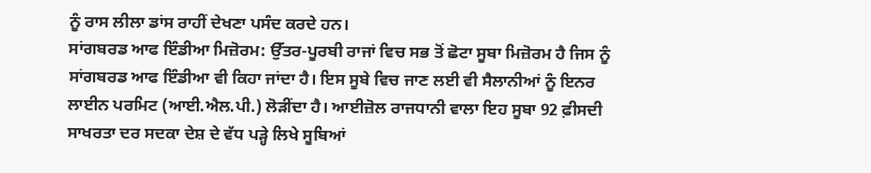ਨੂੰ ਰਾਸ ਲੀਲਾ ਡਾਂਸ ਰਾਹੀਂ ਦੇਖਣਾ ਪਸੰਦ ਕਰਦੇ ਹਨ।
ਸਾਂਗਬਰਡ ਆਫ ਇੰਡੀਆ ਮਿਜ਼ੋਰਮ: ਉੱਤਰ-ਪੂਰਬੀ ਰਾਜਾਂ ਵਿਚ ਸਭ ਤੋਂ ਛੋਟਾ ਸੂਬਾ ਮਿਜ਼ੋਰਮ ਹੈ ਜਿਸ ਨੂੰ ਸਾਂਗਬਰਡ ਆਫ ਇੰਡੀਆ ਵੀ ਕਿਹਾ ਜਾਂਦਾ ਹੈ। ਇਸ ਸੂਬੇ ਵਿਚ ਜਾਣ ਲਈ ਵੀ ਸੈਲਾਨੀਆਂ ਨੂੰ ਇਨਰ ਲਾਈਨ ਪਰਮਿਟ (ਆਈ.ਐਲ.ਪੀ.) ਲੋੜੀਂਦਾ ਹੈ। ਆਈਜ਼ੋਲ ਰਾਜਧਾਨੀ ਵਾਲਾ ਇਹ ਸੂਬਾ 92 ਫ਼ੀਸਦੀ ਸਾਖਰਤਾ ਦਰ ਸਦਕਾ ਦੇਸ਼ ਦੇ ਵੱਧ ਪੜ੍ਹੇ ਲਿਖੇ ਸੂਬਿਆਂ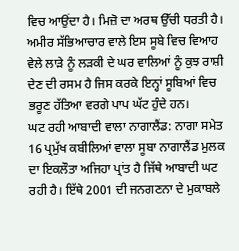ਵਿਚ ਆਉਂਦਾ ਹੈ। ਮਿਜ਼ੋ ਦਾ ਅਰਥ ਉੱਚੀ ਧਰਤੀ ਹੈ। ਅਮੀਰ ਸੱਭਿਆਚਾਰ ਵਾਲੇ ਇਸ ਸੂਬੇ ਵਿਚ ਵਿਆਹ ਵੇਲੇ ਲਾੜੇ ਨੂੰ ਲੜਕੀ ਦੇ ਘਰ ਵਾਲਿਆਂ ਨੂੰ ਕੁਝ ਰਾਸ਼ੀ ਦੇਣ ਦੀ ਰਸਮ ਹੈ ਜਿਸ ਕਰਕੇ ਇਨ੍ਹਾਂ ਸੂਬਿਆਂ ਵਿਚ ਭਰੂਣ ਹੱਤਿਆ ਵਰਗੇ ਪਾਪ ਘੱਟ ਹੁੰਦੇ ਹਨ।
ਘਟ ਰਹੀ ਆਬਾਦੀ ਵਾਲਾ ਨਾਗਾਲੈਂਡ: ਨਾਗਾ ਸਮੇਤ 16 ਪ੍ਰਮੁੱਖ ਕਬੀਲਿਆਂ ਵਾਲਾ ਸੂਬਾ ਨਾਗਾਲੈਂਡ ਮੁਲਕ ਦਾ ਇਕਲੌਤਾ ਅਜਿਹਾ ਪ੍ਰਾਂਤ ਹੈ ਜਿੱਥੇ ਆਬਾਦੀ ਘਟ ਰਹੀ ਹੈ। ਇੱਥੇ 2001 ਦੀ ਜਨਗਣਨਾ ਦੇ ਮੁਕਾਬਲੇ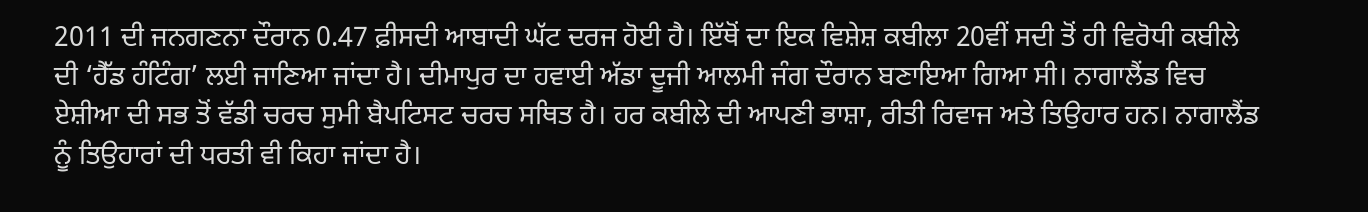2011 ਦੀ ਜਨਗਣਨਾ ਦੌਰਾਨ 0.47 ਫ਼ੀਸਦੀ ਆਬਾਦੀ ਘੱਟ ਦਰਜ ਹੋਈ ਹੈ। ਇੱਥੋਂ ਦਾ ਇਕ ਵਿਸ਼ੇਸ਼ ਕਬੀਲਾ 20ਵੀਂ ਸਦੀ ਤੋਂ ਹੀ ਵਿਰੋਧੀ ਕਬੀਲੇ ਦੀ ‘ਹੈੱਡ ਹੰਟਿੰਗ’ ਲਈ ਜਾਣਿਆ ਜਾਂਦਾ ਹੈ। ਦੀਮਾਪੁਰ ਦਾ ਹਵਾਈ ਅੱਡਾ ਦੂਜੀ ਆਲਮੀ ਜੰਗ ਦੌਰਾਨ ਬਣਾਇਆ ਗਿਆ ਸੀ। ਨਾਗਾਲੈਂਡ ਵਿਚ ਏਸ਼ੀਆ ਦੀ ਸਭ ਤੋਂ ਵੱਡੀ ਚਰਚ ਸੁਮੀ ਬੈਪਟਿਸਟ ਚਰਚ ਸਥਿਤ ਹੈ। ਹਰ ਕਬੀਲੇ ਦੀ ਆਪਣੀ ਭਾਸ਼ਾ, ਰੀਤੀ ਰਿਵਾਜ ਅਤੇ ਤਿਉਹਾਰ ਹਨ। ਨਾਗਾਲੈਂਡ ਨੂੰ ਤਿਉਹਾਰਾਂ ਦੀ ਧਰਤੀ ਵੀ ਕਿਹਾ ਜਾਂਦਾ ਹੈ।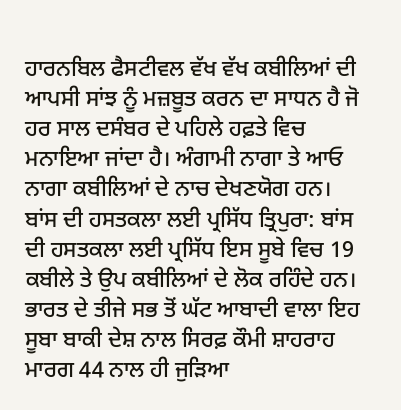ਹਾਰਨਬਿਲ ਫੈਸਟੀਵਲ ਵੱਖ ਵੱਖ ਕਬੀਲਿਆਂ ਦੀ ਆਪਸੀ ਸਾਂਝ ਨੂੰ ਮਜ਼ਬੂਤ ਕਰਨ ਦਾ ਸਾਧਨ ਹੈ ਜੋ ਹਰ ਸਾਲ ਦਸੰਬਰ ਦੇ ਪਹਿਲੇ ਹਫ਼ਤੇ ਵਿਚ ਮਨਾਇਆ ਜਾਂਦਾ ਹੈ। ਅੰਗਾਮੀ ਨਾਗਾ ਤੇ ਆਓ ਨਾਗਾ ਕਬੀਲਿਆਂ ਦੇ ਨਾਚ ਦੇਖਣਯੋਗ ਹਨ।
ਬਾਂਸ ਦੀ ਹਸਤਕਲਾ ਲਈ ਪ੍ਰਸਿੱਧ ਤ੍ਰਿਪੁਰਾ: ਬਾਂਸ ਦੀ ਹਸਤਕਲਾ ਲਈ ਪ੍ਰਸਿੱਧ ਇਸ ਸੂਬੇ ਵਿਚ 19 ਕਬੀਲੇ ਤੇ ਉਪ ਕਬੀਲਿਆਂ ਦੇ ਲੋਕ ਰਹਿੰਦੇ ਹਨ। ਭਾਰਤ ਦੇ ਤੀਜੇ ਸਭ ਤੋਂ ਘੱਟ ਆਬਾਦੀ ਵਾਲਾ ਇਹ ਸੂਬਾ ਬਾਕੀ ਦੇਸ਼ ਨਾਲ ਸਿਰਫ਼ ਕੌਮੀ ਸ਼ਾਹਰਾਹ ਮਾਰਗ 44 ਨਾਲ ਹੀ ਜੁੜਿਆ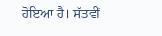ਹੋਇਆ ਹੈ। ਸੱਤਵੀਂ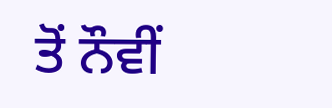ਤੋਂ ਨੌਵੀਂ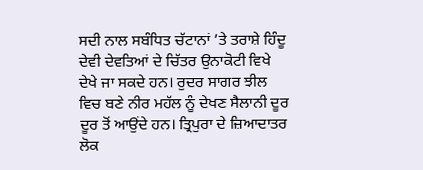ਸਦੀ ਨਾਲ ਸਬੰਧਿਤ ਚੱਟਾਨਾਂ ’ਤੇ ਤਰਾਸ਼ੇ ਹਿੰਦੂ ਦੇਵੀ ਦੇਵਤਿਆਂ ਦੇ ਚਿੱਤਰ ਉਨਾਕੋਟੀ ਵਿਖੇ ਦੇਖੇ ਜਾ ਸਕਦੇ ਹਨ। ਰੁਦਰ ਸਾਗਰ ਝੀਲ ਵਿਚ ਬਣੇ ਨੀਰ ਮਹੱਲ ਨੂੰ ਦੇਖਣ ਸੈਲਾਨੀ ਦੂਰ ਦੂਰ ਤੋਂ ਆਉਂਦੇ ਹਨ। ਤ੍ਰਿਪੁਰਾ ਦੇ ਜ਼ਿਆਦਾਤਰ ਲੋਕ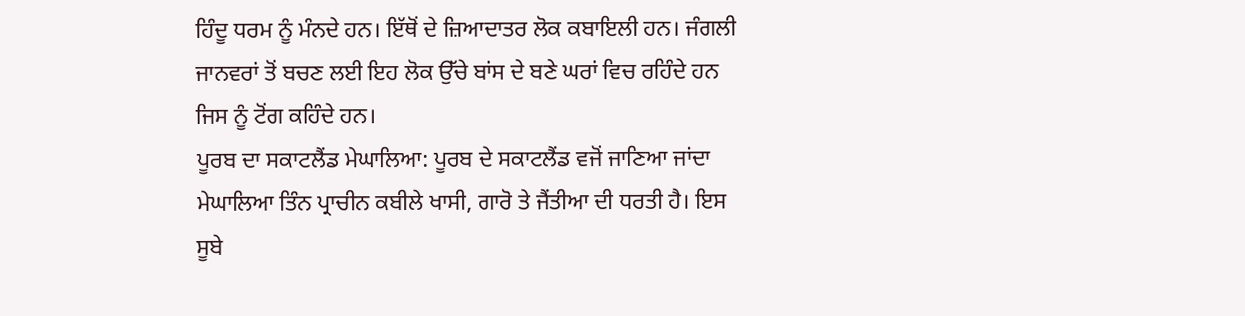ਹਿੰਦੂ ਧਰਮ ਨੂੰ ਮੰਨਦੇ ਹਨ। ਇੱਥੋਂ ਦੇ ਜ਼ਿਆਦਾਤਰ ਲੋਕ ਕਬਾਇਲੀ ਹਨ। ਜੰਗਲੀ ਜਾਨਵਰਾਂ ਤੋਂ ਬਚਣ ਲਈ ਇਹ ਲੋਕ ਉੱਚੇ ਬਾਂਸ ਦੇ ਬਣੇ ਘਰਾਂ ਵਿਚ ਰਹਿੰਦੇ ਹਨ ਜਿਸ ਨੂੰ ਟੋਂਗ ਕਹਿੰਦੇ ਹਨ।
ਪੂਰਬ ਦਾ ਸਕਾਟਲੈਂਡ ਮੇਘਾਲਿਆ: ਪੂਰਬ ਦੇ ਸਕਾਟਲੈਂਡ ਵਜੋਂ ਜਾਣਿਆ ਜਾਂਦਾ ਮੇਘਾਲਿਆ ਤਿੰਨ ਪ੍ਰਾਚੀਨ ਕਬੀਲੇ ਖਾਸੀ, ਗਾਰੋ ਤੇ ਜੈਂਤੀਆ ਦੀ ਧਰਤੀ ਹੈ। ਇਸ ਸੂਬੇ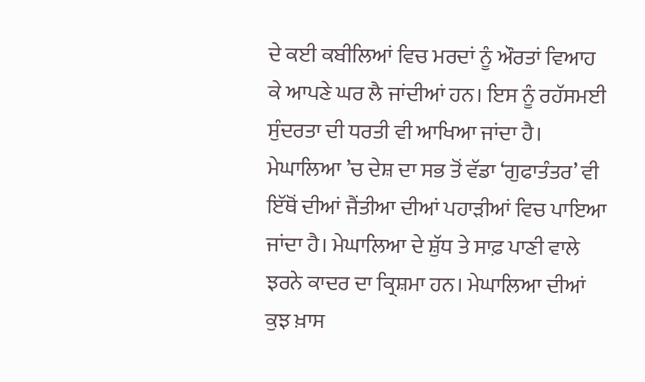ਦੇ ਕਈ ਕਬੀਲਿਆਂ ਵਿਚ ਮਰਦਾਂ ਨੂੰ ਔਰਤਾਂ ਵਿਆਹ ਕੇ ਆਪਣੇ ਘਰ ਲੈ ਜਾਂਦੀਆਂ ਹਨ। ਇਸ ਨੂੰ ਰਹੱਸਮਈ ਸੁੰਦਰਤਾ ਦੀ ਧਰਤੀ ਵੀ ਆਖਿਆ ਜਾਂਦਾ ਹੈ। ਮੇਘਾਲਿਆ ’ਚ ਦੇਸ਼ ਦਾ ਸਭ ਤੋਂ ਵੱਡਾ ‘ਗੁਫਾਤੰਤਰ’ ਵੀ ਇੱਥੋਂ ਦੀਆਂ ਜੈਂਤੀਆ ਦੀਆਂ ਪਹਾੜੀਆਂ ਵਿਚ ਪਾਇਆ ਜਾਂਦਾ ਹੈ। ਮੇਘਾਲਿਆ ਦੇ ਸ਼ੁੱਧ ਤੇ ਸਾਫ਼ ਪਾਣੀ ਵਾਲੇ ਝਰਨੇ ਕਾਦਰ ਦਾ ਕ੍ਰਿਸ਼ਮਾ ਹਨ। ਮੇਘਾਲਿਆ ਦੀਆਂ ਕੁਝ ਖ਼ਾਸ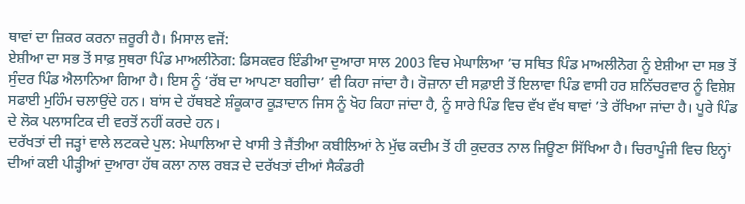ਥਾਵਾਂ ਦਾ ਜ਼ਿਕਰ ਕਰਨਾ ਜ਼ਰੂਰੀ ਹੈ। ਮਿਸਾਲ ਵਜੋਂ:
ਏਸ਼ੀਆ ਦਾ ਸਭ ਤੋਂ ਸਾਫ਼ ਸੁਥਰਾ ਪਿੰਡ ਮਾਅਲੀਨੋਗ: ਡਿਸਕਵਰ ਇੰਡੀਆ ਦੁਆਰਾ ਸਾਲ 2003 ਵਿਚ ਮੇਘਾਲਿਆ ’ਚ ਸਥਿਤ ਪਿੰਡ ਮਾਅਲੀਨੋਗ ਨੂੰ ਏਸ਼ੀਆ ਦਾ ਸਭ ਤੋਂ ਸੁੰਦਰ ਪਿੰਡ ਐਲਾਨਿਆ ਗਿਆ ਹੈ। ਇਸ ਨੂੰ ‘ਰੱਬ ਦਾ ਆਪਣਾ ਬਗੀਚਾ’ ਵੀ ਕਿਹਾ ਜਾਂਦਾ ਹੈ। ਰੋਜ਼ਾਨਾ ਦੀ ਸਫ਼ਾਈ ਤੋਂ ਇਲਾਵਾ ਪਿੰਡ ਵਾਸੀ ਹਰ ਸ਼ਨਿੱਚਰਵਾਰ ਨੂੰ ਵਿਸ਼ੇਸ਼ ਸਫਾਈ ਮੁਹਿੰਮ ਚਲਾਉਂਦੇ ਹਨ। ਬਾਂਸ ਦੇ ਹੱਥਬਣੇ ਸ਼ੰਕੂਕਾਰ ਕੂੜਾਦਾਨ ਜਿਸ ਨੂੰ ਖੋਹ ਕਿਹਾ ਜਾਂਦਾ ਹੈ, ਨੂੰ ਸਾਰੇ ਪਿੰਡ ਵਿਚ ਵੱਖ ਵੱਖ ਥਾਵਾਂ ’ਤੇ ਰੱਖਿਆ ਜਾਂਦਾ ਹੈ। ਪੂਰੇ ਪਿੰਡ ਦੇ ਲੋਕ ਪਲਾਸਟਿਕ ਦੀ ਵਰਤੋਂ ਨਹੀਂ ਕਰਦੇ ਹਨ।
ਦਰੱਖਤਾਂ ਦੀ ਜੜ੍ਹਾਂ ਵਾਲੇ ਲਟਕਦੇ ਪੁਲ: ਮੇਘਾਲਿਆ ਦੇ ਖਾਸੀ ਤੇ ਜੈਂਤੀਆ ਕਬੀਲਿਆਂ ਨੇ ਮੁੱਢ ਕਦੀਮ ਤੋਂ ਹੀ ਕੁਦਰਤ ਨਾਲ ਜਿਊਣਾ ਸਿੱਖਿਆ ਹੈ। ਚਿਰਾਪੂੰਜੀ ਵਿਚ ਇਨ੍ਹਾਂ ਦੀਆਂ ਕਈ ਪੀੜ੍ਹੀਆਂ ਦੁਆਰਾ ਹੱਥ ਕਲਾ ਨਾਲ ਰਬੜ ਦੇ ਦਰੱਖਤਾਂ ਦੀਆਂ ਸੈਕੰਡਰੀ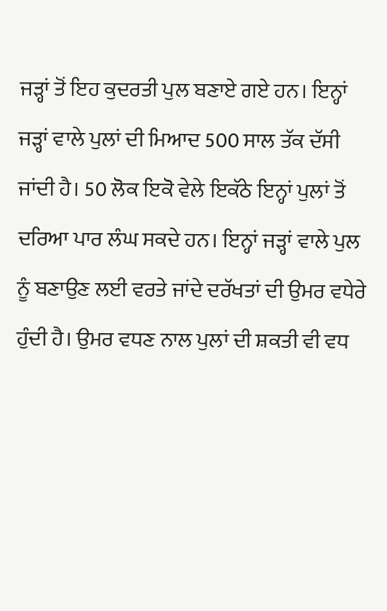ਜੜ੍ਹਾਂ ਤੋਂ ਇਹ ਕੁਦਰਤੀ ਪੁਲ ਬਣਾਏ ਗਏ ਹਨ। ਇਨ੍ਹਾਂ ਜੜ੍ਹਾਂ ਵਾਲੇ ਪੁਲਾਂ ਦੀ ਮਿਆਦ 500 ਸਾਲ ਤੱਕ ਦੱਸੀ ਜਾਂਦੀ ਹੈ। 50 ਲੋਕ ਇਕੋ ਵੇਲੇ ਇਕੱਠੇ ਇਨ੍ਹਾਂ ਪੁਲਾਂ ਤੋਂ ਦਰਿਆ ਪਾਰ ਲੰਘ ਸਕਦੇ ਹਨ। ਇਨ੍ਹਾਂ ਜੜ੍ਹਾਂ ਵਾਲੇ ਪੁਲ ਨੂੰ ਬਣਾਉਣ ਲਈ ਵਰਤੇ ਜਾਂਦੇ ਦਰੱਖਤਾਂ ਦੀ ਉਮਰ ਵਧੇਰੇ ਹੁੰਦੀ ਹੈ। ਉਮਰ ਵਧਣ ਨਾਲ ਪੁਲਾਂ ਦੀ ਸ਼ਕਤੀ ਵੀ ਵਧ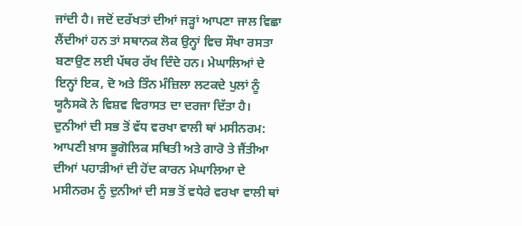ਜਾਂਦੀ ਹੈ। ਜਦੋਂ ਦਰੱਖਤਾਂ ਦੀਆਂ ਜੜ੍ਹਾਂ ਆਪਣਾ ਜਾਲ ਵਿਛਾ ਲੈਂਦੀਆਂ ਹਨ ਤਾਂ ਸਥਾਨਕ ਲੋਕ ਉਨ੍ਹਾਂ ਵਿਚ ਸੌਖਾ ਰਸਤਾ ਬਣਾਉਣ ਲਈ ਪੱਥਰ ਰੱਖ ਦਿੰਦੇ ਹਨ। ਮੇਘਾਲਿਆਂ ਦੇ ਇਨ੍ਹਾਂ ਇਕ, ਦੋ ਅਤੇ ਤਿੰਨ ਮੰਜ਼ਿਲਾ ਲਟਕਦੇ ਪੁਲਾਂ ਨੂੰ ਯੂਨੈਸਕੋ ਨੇ ਵਿਸ਼ਵ ਵਿਰਾਸਤ ਦਾ ਦਰਜਾ ਦਿੱਤਾ ਹੈ।
ਦੁਨੀਆਂ ਦੀ ਸਭ ਤੋਂ ਵੱਧ ਵਰਖਾ ਵਾਲੀ ਥਾਂ ਮਸੀਨਰਮ: ਆਪਣੀ ਖ਼ਾਸ ਭੂਗੋਲਿਕ ਸਥਿਤੀ ਅਤੇ ਗਾਰੋ ਤੇ ਜੈਂਤੀਆ ਦੀਆਂ ਪਹਾੜੀਆਂ ਦੀ ਹੋਂਦ ਕਾਰਨ ਮੇਘਾਲਿਆ ਦੇ ਮਸੀਨਰਮ ਨੂੰ ਦੁਨੀਆਂ ਦੀ ਸਭ ਤੋਂ ਵਧੇਰੇ ਵਰਖਾ ਵਾਲੀ ਥਾਂ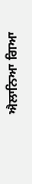ਐਲਾਨਿਆ ਗਿਆ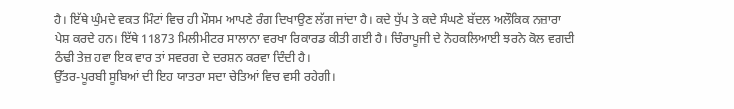ਹੈ। ਇੱਥੇ ਘੁੰਮਦੇ ਵਕਤ ਮਿੰਟਾਂ ਵਿਚ ਹੀ ਮੌਸਮ ਆਪਣੇ ਰੰਗ ਦਿਖਾਉਣ ਲੱਗ ਜਾਂਦਾ ਹੈ। ਕਦੇ ਧੁੱਪ ਤੇ ਕਦੇ ਸੰਘਣੇ ਬੱਦਲ ਅਲੌਕਿਕ ਨਜ਼ਾਰਾ ਪੇਸ਼ ਕਰਦੇ ਹਨ। ਇੱਥੇ 11873 ਮਿਲੀਮੀਟਰ ਸਾਲਾਨਾ ਵਰਖਾ ਰਿਕਾਰਡ ਕੀਤੀ ਗਈ ਹੈ। ਚਿੰਰਾਪੂਜੀ ਦੇ ਨੋਹਕਲਿਆਈ ਝਰਨੇ ਕੋਲ ਵਗਦੀ ਠੰਢੀ ਤੇਜ਼ ਹਵਾ ਇਕ ਵਾਰ ਤਾਂ ਸਵਰਗ ਦੇ ਦਰਸ਼ਨ ਕਰਵਾ ਦਿੰਦੀ ਹੈ।
ਉੱਤਰ-ਪੂਰਬੀ ਸੂਬਿਆਂ ਦੀ ਇਹ ਯਾਤਰਾ ਸਦਾ ਚੇਤਿਆਂ ਵਿਚ ਵਸੀ ਰਹੇਗੀ।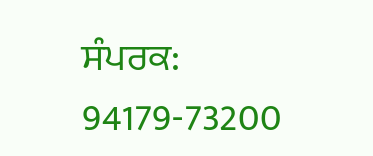ਸੰਪਰਕ: 94179-73200